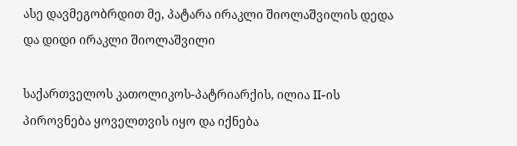ასე დავმეგობრდით მე, პატარა ირაკლი შიოლაშვილის დედა და დიდი ირაკლი შიოლაშვილი

საქართველოს კათოლიკოს-პატრიარქის, ილია II-ის პიროვნება ყოველთვის იყო და იქნება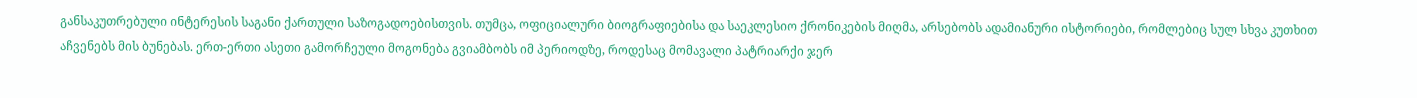განსაკუთრებული ინტერესის საგანი ქართული საზოგადოებისთვის. თუმცა, ოფიციალური ბიოგრაფიებისა და საეკლესიო ქრონიკების მიღმა, არსებობს ადამიანური ისტორიები, რომლებიც სულ სხვა კუთხით აჩვენებს მის ბუნებას. ერთ-ერთი ასეთი გამორჩეული მოგონება გვიამბობს იმ პერიოდზე, როდესაც მომავალი პატრიარქი ჯერ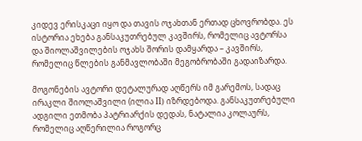კიდევ ერისკაცი იყო და თავის ოჯახთან ერთად ცხოვრობდა. ეს ისტორია ეხება განსაკუთრებულ კავშირს, რომელიც ავტორსა და შიოლაშვილების ოჯახს შორის დამყარდა – კავშირს, რომელიც წლების განმავლობაში მეგობრობაში გადაიზარდა.

მოგონების ავტორი დეტალურად აღწერს იმ გარემოს, სადაც ირაკლი შიოლაშვილი (ილია II) იზრდებოდა. განსაკუთრებული ადგილი ეთმობა პატრიარქის დედას, ნატალია კოლაურს, რომელიც აღწერილია როგორც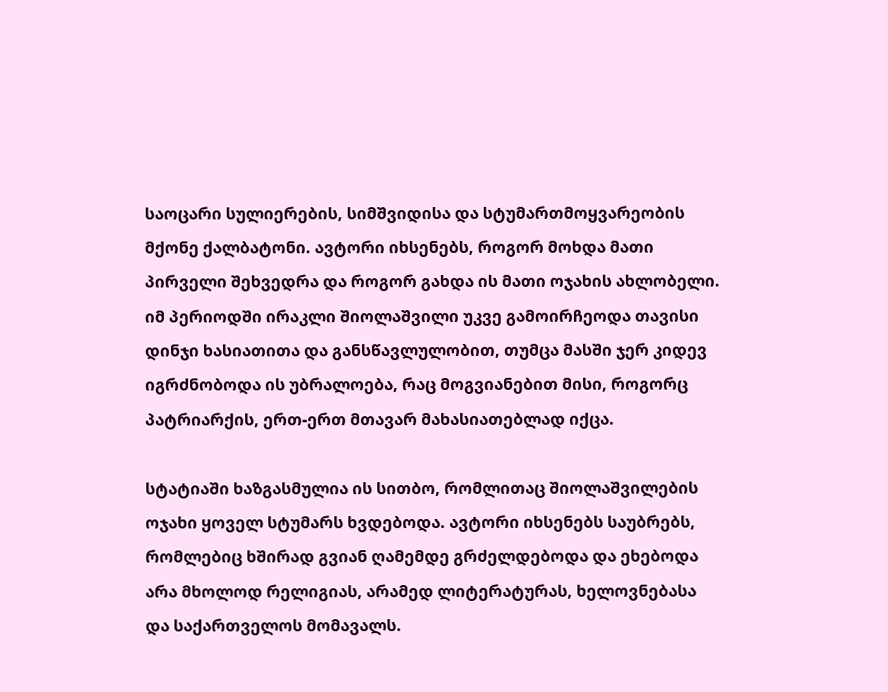საოცარი სულიერების, სიმშვიდისა და სტუმართმოყვარეობის მქონე ქალბატონი. ავტორი იხსენებს, როგორ მოხდა მათი პირველი შეხვედრა და როგორ გახდა ის მათი ოჯახის ახლობელი. იმ პერიოდში ირაკლი შიოლაშვილი უკვე გამოირჩეოდა თავისი დინჯი ხასიათითა და განსწავლულობით, თუმცა მასში ჯერ კიდევ იგრძნობოდა ის უბრალოება, რაც მოგვიანებით მისი, როგორც პატრიარქის, ერთ-ერთ მთავარ მახასიათებლად იქცა.

სტატიაში ხაზგასმულია ის სითბო, რომლითაც შიოლაშვილების ოჯახი ყოველ სტუმარს ხვდებოდა. ავტორი იხსენებს საუბრებს, რომლებიც ხშირად გვიან ღამემდე გრძელდებოდა და ეხებოდა არა მხოლოდ რელიგიას, არამედ ლიტერატურას, ხელოვნებასა და საქართველოს მომავალს.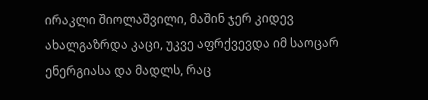ირაკლი შიოლაშვილი, მაშინ ჯერ კიდევ ახალგაზრდა კაცი, უკვე აფრქვევდა იმ საოცარ ენერგიასა და მადლს, რაც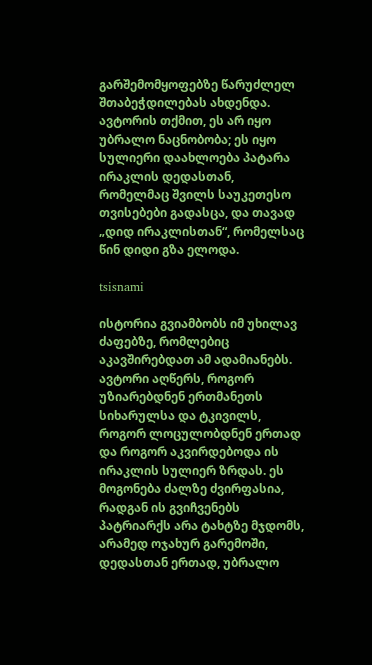გარშემომყოფებზე წარუძლელ შთაბეჭდილებას ახდენდა. ავტორის თქმით, ეს არ იყო უბრალო ნაცნობობა; ეს იყო სულიერი დაახლოება პატარა ირაკლის დედასთან, რომელმაც შვილს საუკეთესო თვისებები გადასცა, და თავად „დიდ ირაკლისთან“, რომელსაც წინ დიდი გზა ელოდა.

tsisnami

ისტორია გვიამბობს იმ უხილავ ძაფებზე, რომლებიც აკავშირებდათ ამ ადამიანებს. ავტორი აღწერს, როგორ უზიარებდნენ ერთმანეთს სიხარულსა და ტკივილს, როგორ ლოცულობდნენ ერთად და როგორ აკვირდებოდა ის ირაკლის სულიერ ზრდას. ეს მოგონება ძალზე ძვირფასია, რადგან ის გვიჩვენებს პატრიარქს არა ტახტზე მჯდომს, არამედ ოჯახურ გარემოში, დედასთან ერთად, უბრალო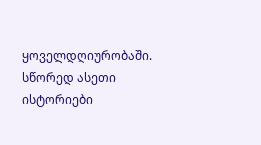ყოველდღიურობაში. სწორედ ასეთი ისტორიები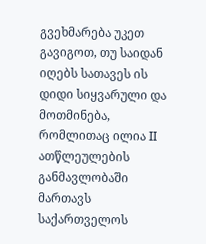გვეხმარება უკეთ გავიგოთ, თუ საიდან იღებს სათავეს ის დიდი სიყვარული და მოთმინება, რომლითაც ილია II ათწლეულების განმავლობაში მართავს საქართველოს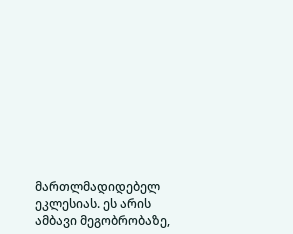მართლმადიდებელ ეკლესიას. ეს არის ამბავი მეგობრობაზე,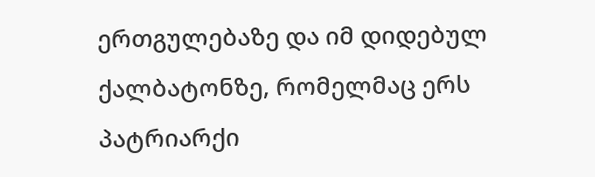ერთგულებაზე და იმ დიდებულ ქალბატონზე, რომელმაც ერს პატრიარქი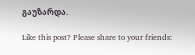გაუზარდა.

Like this post? Please share to your friends: